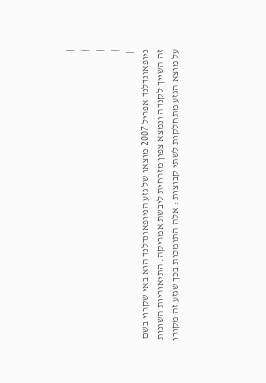|
|
|
|
 |
ניופאונדלנד אפריל 2007 מוצאו של גזע הניופאונדלנד הוא באי שקרוי בשם זה השייך לקנדה ונמצא צפון מזרחית ליבשת אמריקה. התיאוריות השונות על מוצא הגזע מתחלקות לשתי קבוצות : אלה התומכות בכך שגזע זה מקורו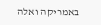באמריקה ואלה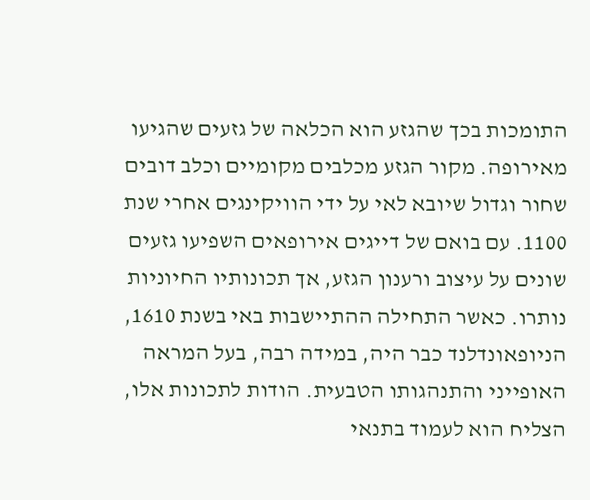התומכות בכך שהגזע הוא הכלאה של גזעים שהגיעו מאירופה. מקור הגזע מכלבים מקומיים וכלב דובים שחור וגדול שיובא לאי על ידי הוויקינגים אחרי שנת 1100. עם בואם של דייגים אירופאים השפיעו גזעים שונים על עיצוב ורענון הגזע, אך תכונותיו החיוניות נותרו. כאשר התחילה ההתיישבות באי בשנת 1610, הניופאונדלנד כבר היה, במידה רבה, בעל המראה האופייני והתנהגותו הטבעית. הודות לתכונות אלו, הצליח הוא לעמוד בתנאי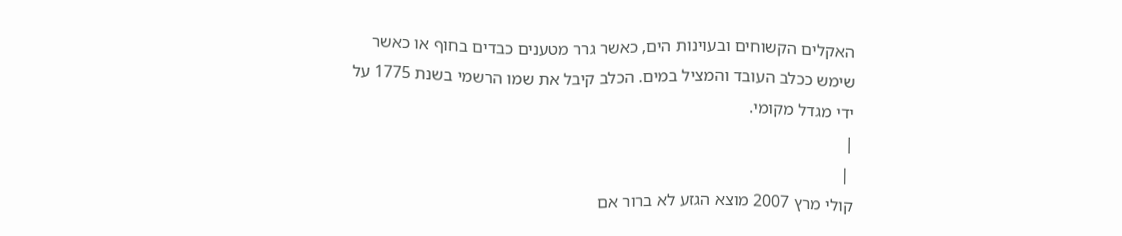האקלים הקשוחים ובעוינות הים, כאשר גרר מטענים כבדים בחוף או כאשר שימש ככלב העובד והמציל במים. הכלב קיבל את שמו הרשמי בשנת 1775 על ידי מגדל מקומי.
|
 |
קולי מרץ 2007 מוצא הגזע לא ברור אם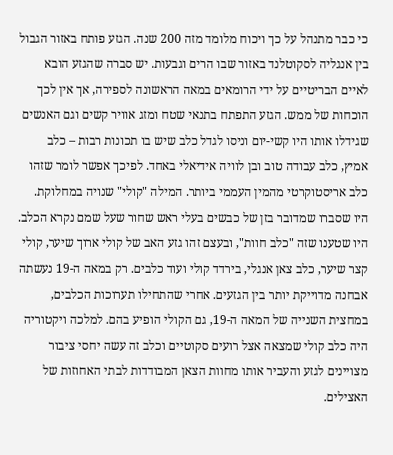כי כבר מתנהל על כך ויכוח מלומד מזה 200 שנה. הגזע פותח באזור הגבול בין אנגליה לסקוטלנד באזור שבו הרים וגבעות. יש סברה שהגזע הובא לאיים הבריטיים על ידי הרומאים במאה הראשונה לספירה, אך אין לכך הוכחות של ממש. הגזע התפתח בתנאי שטח ומזג אוויר קשים וגם האנשים שגידלו אותו היו קשי-יום וניסו לגדל כלב שיש בו תכונות רבות – כלב אמיץ, כלב עבודה טוב ובן לוויה אידיאלי באחד. לפיכך אפשר לומר שזהו כלב אריסטוקרטי מהמין העממי ביותר. המילה "קולי" שנויה במחלוקת. היו שסברו שמדובר בזן של כבשים בעלי ראש שחור שעל שמם נקרא הכלב. היו שטענו שזה "כלב חוות", ובעצם זהו גזע האב של קולי ארוך שיער, קולי קצר שיער, כלב צאן אנגלי, בירדד קולי ועוד כלבים. רק במאה ה-19 נעשתה אבחנה מדוייקת יותר בין הגזעים. אחרי שהתחילו תערוכות הכלבים, במחצית השנייה של המאה ה-19, גם הקולי הופיע בהם. למלכה ויקטוריה היה כלב קולי שמצאה אצל רועים סקוטיים וכלב זה עשה יחסי ציבור מצויינים לגזע והעביר אותו מחוות הצאן המבודדות לבתי האחוזות של האצילים.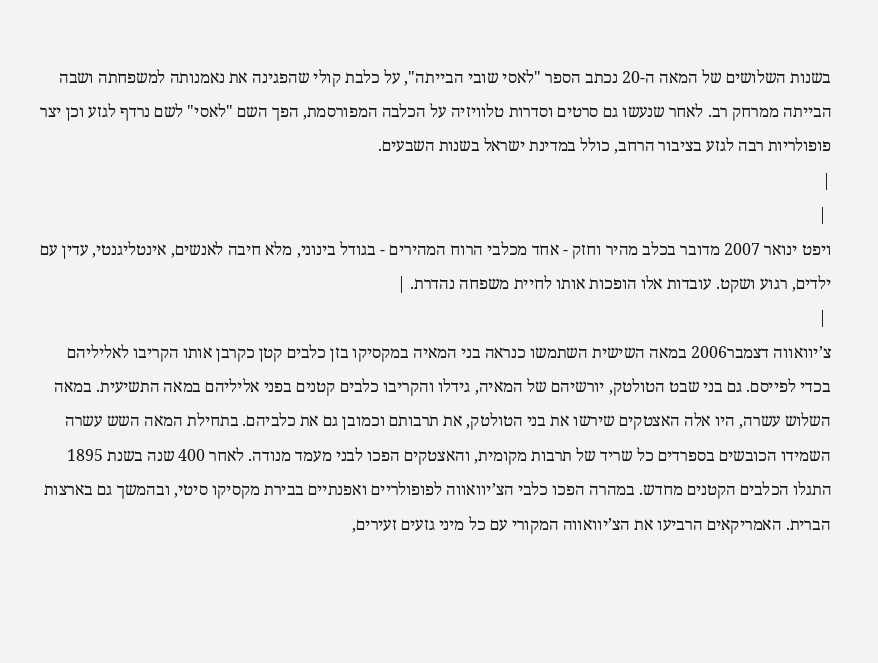בשנות השלושים של המאה ה-20 נכתב הספר "לאסי שובי הבייתה", על כלבת קולי שהפגינה את נאמנותה למשפחתה ושבה הבייתה ממרחק רב. לאחר שנעשו גם סרטים וסדרות טלוויזיה על הכלבה המפורסמת, הפך השם "לאסי" לשם נרדף לגזע וכן יצר פופולריות רבה לגזע בציבור הרחב, כולל במדינת ישראל בשנות השבעים.
|
 |
ויפט ינואר 2007 מדובר בכלב מהיר וחזק - אחד מכלבי הרוח המהירים - בגודל בינוני, מלא חיבה לאנשים, אינטליגנטי, עדין עם ילדים, רגוע ושקט. עובדות אלו הופכות אותו לחיית משפחה נהדרת. |
 |
צ’יוואווה דצמבר2006 במאה השישית השתמשו כנראה בני המאיה במקסיקו בזן כלבים קטן כקרבן אותו הקריבו לאליליהם בכדי לפייסם. גם בני שבט הטולטק, יורשיהם של המאיה, גידלו והקריבו כלבים קטנים בפני אליליהם במאה התשיעית. במאה השלוש עשרה, היו אלה האצטקים שירשו את בני הטולטק, את תרבותם וכמובן גם את כלביהם. בתחילת המאה השש עשרה השמידו הכובשים בספרדים כל שריד של תרבות מקומית, והאצטקים הפכו לבני מעמד מנודה. לאחר 400 שנה בשנת 1895 התגלו הכלבים הקטנים מחדש. במהרה הפכו כלבי הצ’יוואווה לפופולריים ואפנתיים בבירת מקסיקו סיטי, ובהמשך גם בארצות הברית. האמריקאים הרביעו את הצ’יוואווה המקורי עם כל מיני גזעים זעירים,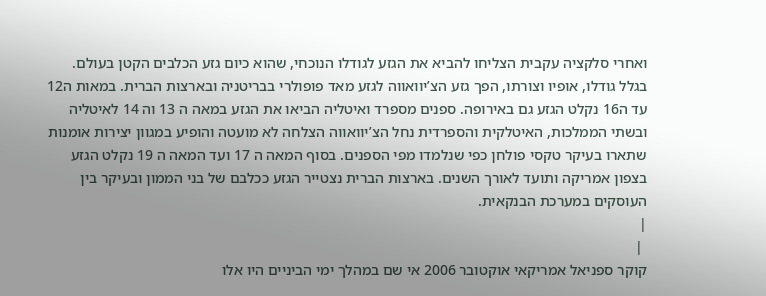ואחרי סלקציה עקבית הצליחו להביא את הגזע לגודלו הנוכחי, שהוא כיום גזע הכלבים הקטן בעולם. בגלל גודלו, אופיו וצורתו, הפך גזע הצ’יוואווה לגזע מאד פופולרי בבריטניה ובארצות הברית. במאות ה12 עד ה16 נקלט הגזע גם באירופה. ספנים מספרד ואיטליה הביאו את הגזע במאה ה 13 וה 14 לאיטליה ובשתי הממלכות, האיטלקית והספרדית נחל הצ’יוואווה הצלחה לא מועטה והופיע במגוון יצירות אומנות שתארו בעיקר טקסי פולחן כפי שנלמדו מפי הספנים. בסוף המאה ה 17 ועד המאה ה 19 נקלט הגזע בצפון אמריקה ותועד לאורך השנים. בארצות הברית נצטייר הגזע ככלבם של בני הממון ובעיקר בין העוסקים במערכת הבנקאית.
|
 |
קוקר ספניאל אמריקאי אוקטובר 2006 אי שם במהלך ימי הביניים היו אלו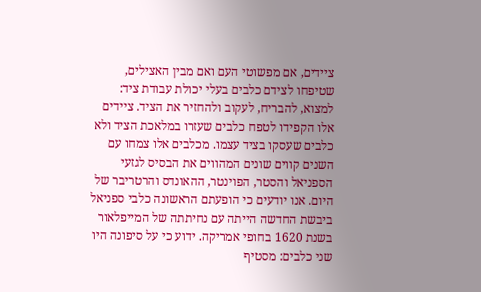ציידים, אם מפשוטי העם ואם מבין האצילים, שטיפחו לצידם כלבים בעלי יכולת עבודת ציד: למצוא, להבריח, לעקוב ולהחזיר את הציד. ציידים אלו הקפידו לטפח כלבים שעזרו במלאכת הציד ולא כלבים שעסקו בציד עצמו. מכלבים אלו צמחו עם השנים קווים שונים המהווים את הבסיס לגזעי הספניאל והסטר, הפוינטר, ההאונדס והרטריבר של היום. אנו יודעים כי הופעתם הראשונה כלבי ספניאל ביבשת החדשה הייתה עם נחיתתה של המייפלאור בשנת 1620 בחופי אמריקה. ידוע כי על סיפונה היו שני כלבים: מסטיף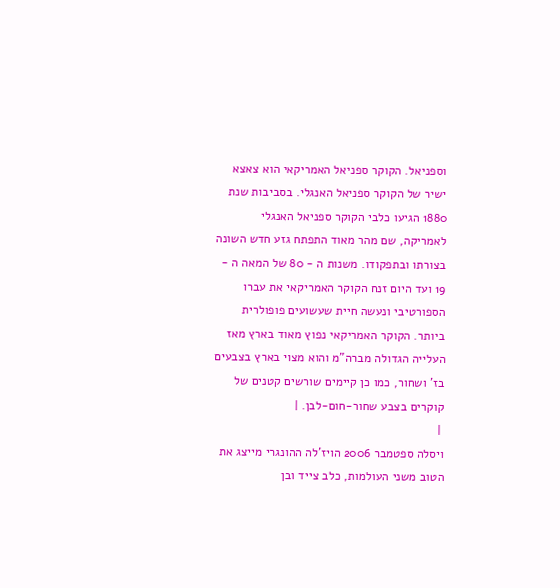וספניאל. הקוקר ספניאל האמריקאי הוא צאצא ישיר של הקוקר ספניאל האנגלי. בסביבות שנת 1880 הגיעו כלבי הקוקר ספניאל האנגלי לאמריקה, שם מהר מאוד התפתח גזע חדש השונה בצורתו ובתפקודו. משנות ה - 80 של המאה ה - 19 ועד היום זנח הקוקר האמריקאי את עברו הספורטיבי ונעשה חיית שעשועים פופולרית ביותר. הקוקר האמריקאי נפוץ מאוד בארץ מאז העלייה הגדולה מברה"מ והוא מצוי בארץ בצבעים בז’ ושחור, כמו כן קיימים שורשים קטנים של קוקרים בצבע שחור-חום-לבן. |
 |
ויסלה ספטמבר 2006 הויז’לה ההונגרי מייצג את הטוב משני העולמות, כלב צייד ובן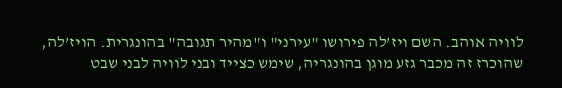לוויה אוהב. השם ויז’לה פירושו "עירני" ו"מהיר תגובה" בהונגרית. הויז’לה, שהוכרז זה מכבר גזע מוגן בהונגריה, שימש כצייד ובני לוויה לבני שבט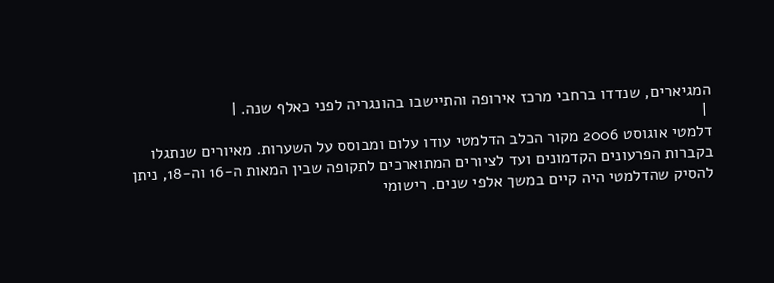המגיארים, שנדדו ברחבי מרכז אירופה והתיישבו בהונגריה לפני כאלף שנה. |
 |
דלמטי אוגוסט 2006 מקור הכלב הדלמטי עודו עלום ומבוסס על השערות. מאיורים שנתגלו בקברות הפרעונים הקדמונים ועד לציורים המתוארכים לתקופה שבין המאות ה-16 וה-18, ניתן להסיק שהדלמטי היה קיים במשך אלפי שנים. רישומי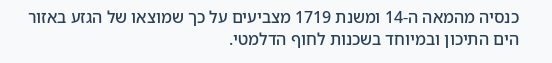כנסיה מהמאה ה-14 ומשנת 1719 מצביעים על כך שמוצאו של הגזע באזור הים התיכון ובמיוחד בשכנות לחוף הדלמטי.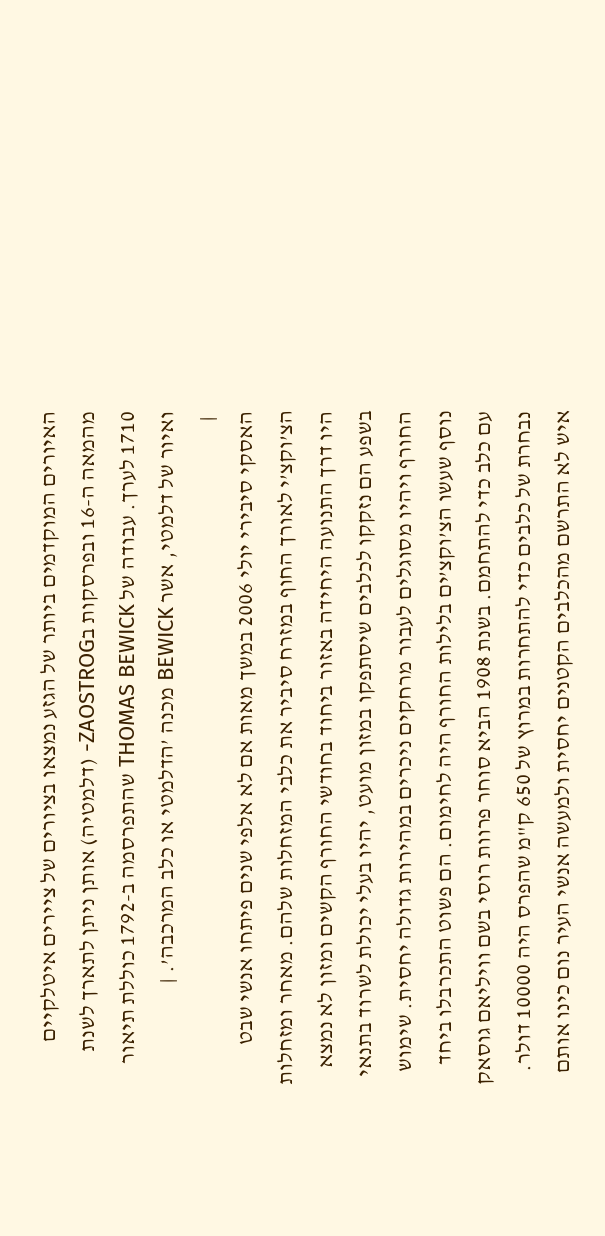האיורים המוקדמים ביותר של הגזע נמצאו בציורים של ציירים איטלקיים מהמאה ה-16 ובפרסקות בZAOSTROG- (דלמטיה) אותן ניתן לתארך לשנת 1710 לערך. עבודה של THOMAS BEWICK שהתפרסמה ב-1792 כוללת תיאור ואיור של דלמטי, אשר BEWICK מכנה ’הדלמטי או כלב המרכבה’. |
 |
האסקי סיבירי יולי 2006 במשך מאות אם לא אלפי שנים פיתחו אנשי שבט הצ’וקצ’י לאורך החוף במזרח סיביר את כלבי המזחלות שלהם. מאחר ומזחלות היו דרך התנועה היחידה באזור ביחוד בחודשי החורף הקשים ומזון לא נמצא בשפע הם נזקקו לכלבים שיסתפקו במזון מועט, יהיו בעלי יכולת לשרוד בתנאי החורף ויהיו מסוגלים לעבור מרחקים ניכרים במהירות גדולה יחסית. שימוש נוסף שעשו הצ’וקצ’ים בלילות החורף היה לחימום. הם פשוט התכרבלו ביחד עם כלב כדי להתחמם. בשנת 1908 הביא סוחר פרוות רוסי בשם וויליאם גוסאק נבחרת של כלבים כדי להתחרות במרוץ של 650 ק"מ שהפרס היה 10000 דולר. איש לא התרשם מהכלבים הקטנים יחסית ולמעשה אנשי העיר נום כינו אותם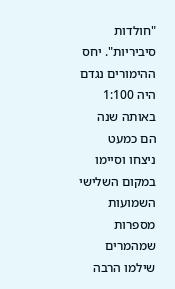"חולדות סיביריות". יחס ההימורים נגדם היה 1:100 באותה שנה הם כמעט ניצחו וסיימו במקום השלישי השמועות מספרות שמהמרים שילמו הרבה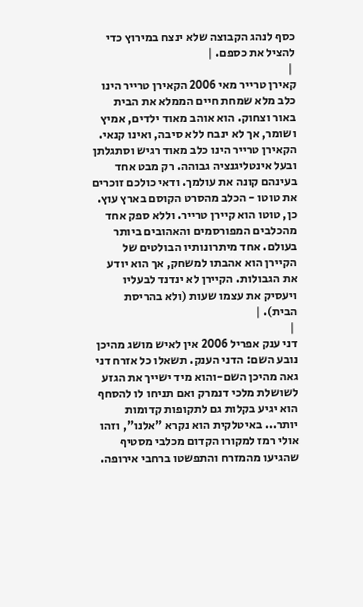כסף לנהג הקבוצה שלא ינצח במירוץ כדי להציל את כספם. |
 |
קאירן טרייר מאי 2006 הקאירן טרייר הינו כלב מלא שמחת חיים הממלא את הבית באור וצחוק. הוא אוהב מאוד ילדים, אמיץ ושומר, אך לא ינבח ללא סיבה, ואינו קנאי. הקאירן טרייר הינו כלב מאוד רגיש וסתגלתן ובעל אינטליגנציה גבוהה. רק מבט אחד בעינהם קונה את עולמך. ודאי כולכם זוכרים את טוטו - הכלב מהסרט הקוסם בארץ עוץ. כן, טוטו הוא קיירן טרייר. וללא ספק אחד מהכלבים המפורסמים והאהובים ביותר בעולם. אחד מיתרונותיו הבולטים של הקיירן הוא אהבתו למשחק, אך הוא יודע את הגבולות. הקיירן לא ינדנד לבעליו ויעסיק את עצמו שעות (ולא בהריסת הבית). |
 |
דני ענק אפריל 2006 אין לאיש מושג מהיכן נובע השם: הדני הענק. תשאלו כל אזרח דני גאה מהיכן השם-והוא מיד ישייך את הגזע לשושלת מלכי דנמרק ואם תניחו לו להסחף הוא יגיע בקלות גם לתקופות קדומות יותר... באיטלקית הוא נקרא "אלנו", וזהו אולי רמז למקורו הקדום מכלבי מסטיף שהגיעו מהמזרח והתפשטו ברחבי אירופה.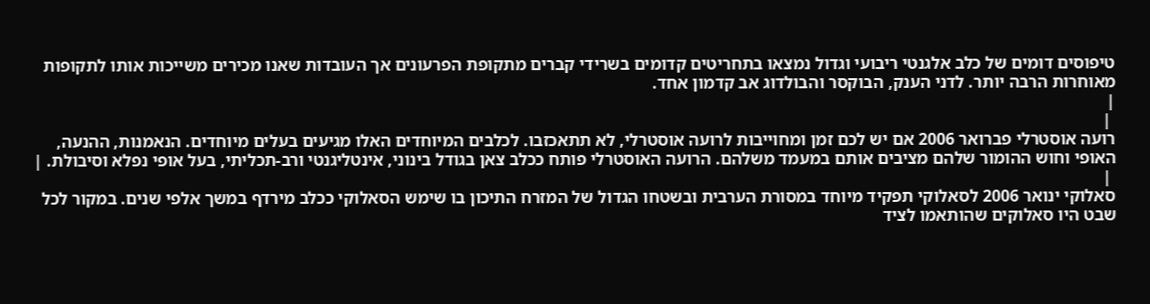טיפוסים דומים של כלב אלגנטי ריבועי וגדול נמצאו בתחריטים קדומים בשרידי קברים מתקופת הפרעונים אך העובדות שאנו מכירים משייכות אותו לתקופות מאוחרות הרבה יותר. לדני הענק, הבוקסר והבולדוג אב קדמון אחד.
|
 |
רועה אוסטרלי פברואר 2006 אם יש לכם זמן ומחוייבות לרועה אוסטרלי, לא תתאכזבו. לכלבים המיוחדים האלו מגיעים בעלים מיוחדים. הנאמנות, ההנעה, האופי וחוש ההומור שלהם מציבים אותם במעמד משלהם. הרועה האוסטרלי פותח ככלב צאן בגודל בינוני, אינטליגנטי ורב-תכליתי, בעל אופי נפלא וסיבולת. |
 |
סאלוקי ינואר 2006 לסאלוקי תפקיד מיוחד במסורת הערבית ובשטחו הגדול של המזרח התיכון בו שימש הסאלוקי ככלב מירדף במשך אלפי שנים. במקור לכל שבט היו סאלוקים שהותאמו לציד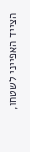הצייד האפייני לשטחו,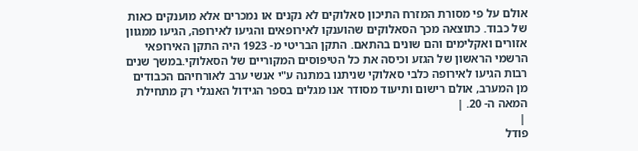אולם על פי מסורת המזרח התיכון סאלוקים לא נקנים או נמכרים אלא מוענקים כאות של כבוד. כתוצאה מכך הסאלוקים שהוענקו לאירופאים והגיעו לאירופה, הגיעו ממגוון אזורים ואקלימים והם שונים בהתאם. התקן הבריטי מ- 1923 היה התקן האירופאי הרשמי הראשון של הגזע וכיסה את כל הטיפוסים המקוריים של הסאלוקי.במשך שנים רבות הגיעו לאירופה כלבי סאלוקי שניתנו במתנה ע"י אנשי ערב לאורחיהם הכבודים מן המערב, אולם רישום ותיעוד מסודר אנו מגלים בספר הגידול האנגלי רק מתחילת המאה ה- 20. |
 |
פודל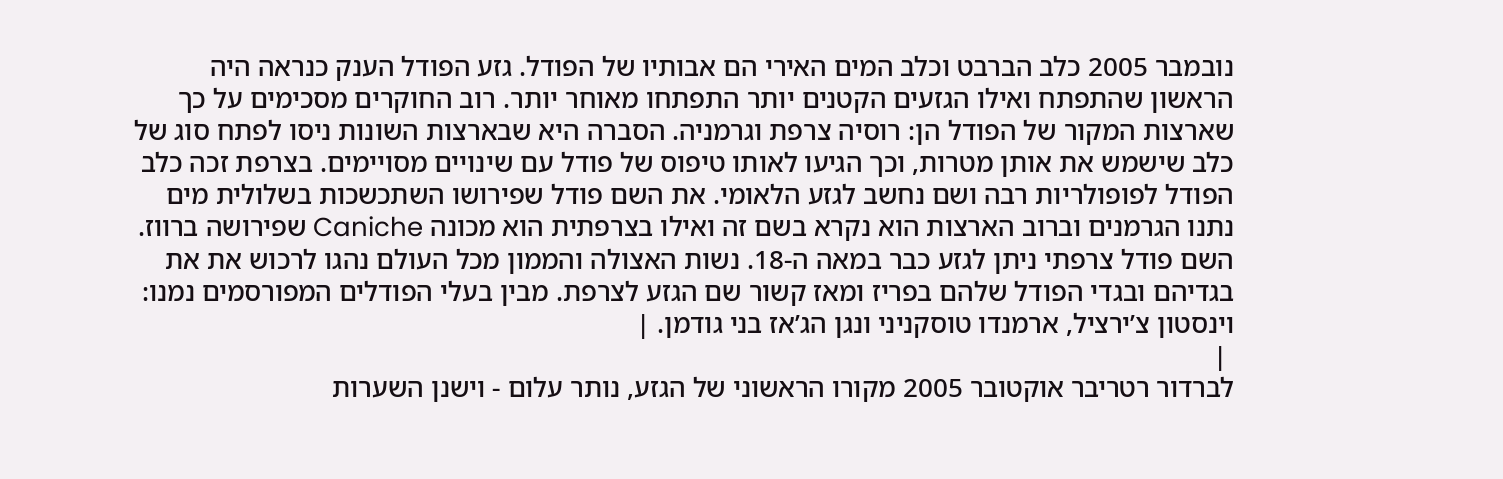נובמבר 2005 כלב הברבט וכלב המים האירי הם אבותיו של הפודל. גזע הפודל הענק כנראה היה הראשון שהתפתח ואילו הגזעים הקטנים יותר התפתחו מאוחר יותר. רוב החוקרים מסכימים על כך שארצות המקור של הפודל הן: רוסיה צרפת וגרמניה. הסברה היא שבארצות השונות ניסו לפתח סוג של כלב שישמש את אותן מטרות, וכך הגיעו לאותו טיפוס של פודל עם שינויים מסויימים. בצרפת זכה כלב הפודל לפופולריות רבה ושם נחשב לגזע הלאומי. את השם פודל שפירושו השתכשכות בשלולית מים נתנו הגרמנים וברוב הארצות הוא נקרא בשם זה ואילו בצרפתית הוא מכונה Caniche שפירושה ברווז. השם פודל צרפתי ניתן לגזע כבר במאה ה-18. נשות האצולה והממון מכל העולם נהגו לרכוש את את בגדיהם ובגדי הפודל שלהם בפריז ומאז קשור שם הגזע לצרפת. מבין בעלי הפודלים המפורסמים נמנו: וינסטון צ’ירציל, ארמנדו טוסקניני ונגן הג’אז בני גודמן. |
 |
לברדור רטריבר אוקטובר 2005 מקורו הראשוני של הגזע, נותר עלום - וישנן השערות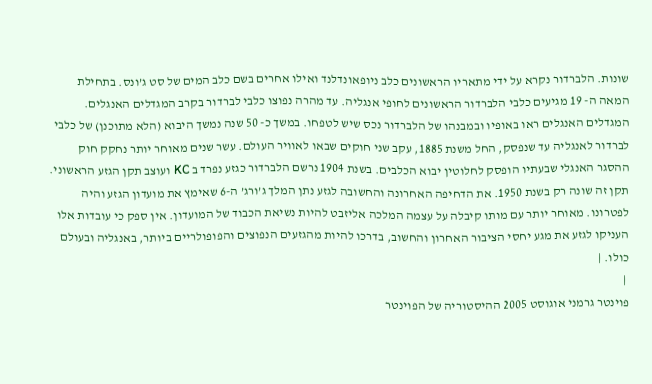שונות. הלברדור נקרא על ידי מתאריו הראשונים כלב ניופאונדלנד ואילו אחרים בשם כלב המים של סט ג’ונס. בתחילת המאה ה- 19 מגיעים כלבי הלברדור הראשונים לחופי אנגליה. עד מהרה נפוצו כלבי לברדור בקרב המגדלים האנגלים. המגדלים האנגלים ראו באופיו ובמבנהו של הלברדור נכס שיש לטפחו. במשך כ- 50 שנה נמשך היבוא (הלא מתוכנן) של כלבי לברדור לאנגליה עד שנפסק, החל משנת 1885, עקב שני חוקים שבאו לאוויר העולם. עשר שנים מאוחר יותר נחקק חוק ההסגר האנגלי שבעתיו הופסק לחלוטין יבוא הכלבים. בשנת 1904 נרשם הלברדור כגזע נפרד ב KC ועוצב תקן הגזע הראשוני. תקן זה שונה רק בשנת 1950. את הדחיפה האחרונה והחשובה לגזע נתן המלך ג’ורג’ ה-6 שאימץ את מועדון הגזע והיה לפטרונו. מאוחר יותר עם מותו קיבלה על עצמה המלכה אליזבט להיות נשיאת הכבוד של המועדון. אין ספק כי עובדות אלו העניקו לגזע את מגע יחסי הציבור האחרון והחשוב, בדרכו להיות מהגזעים הנפוצים והפופולריים ביותר, באנגליה ובעולם כולו. |
 |
פוינטר גרמני אוגוסט 2005 ההיסטוריה של הפוינטר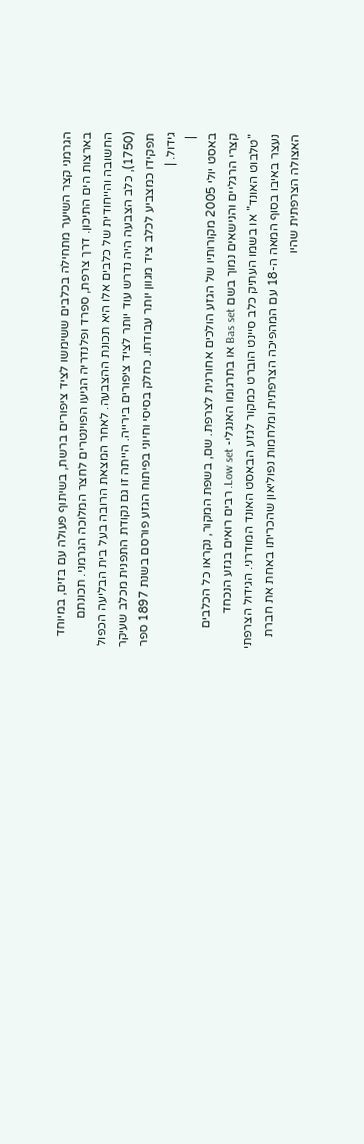הגרמני קצר השיער מתחילה בכלבים ששימשו לציד ציפורים ברשת, בשיתוף פעולה עם בזים, במיוחד בארצות הים התיכון. דרך צרפת, ספרד ופלנדריה הגיעו הפוינטרים לחצר המלוכה הגרמני. תכונתם החשובה והייחודית של כלבים אלו היא תכונת ההצבעה. לאחר המצאת הרובה בעל בית הבליעה הכפול (1750), כלב הצבעה היה נדרש עוד יותר לציד ציפורים בירייה. הייתה זו גם נקודת התפנית מכלב שעיקר תפקידו כמצביע לכלב ציד מגוון יותר עבודתו. כחלק בסיסי וחיוני בפיתוח הגזע פורסם בשנת 1897 ספר גידול. |
 |
באסט יולי 2005 מקורותיו של הגזע הולכים אחורנית לצרפת. שם, בשפת המקור, נקראו כל הכלבים קצרי הרגליים והנישאים נמוך בשם Bas set או בתרגומו האנגלי- Low set. רבים רואים בגזע הנכחד "טלבוט האונד" או בשמו העתיק כלב סיינט הוברט כמקור לגזע הבאסט האונד המודרני. הגידול הצרפתי נעצר באיבו בסוף המאה ה-18 עם המהפיכה הצרפתית ומלחמות נפוליאון שהכריתו באחת את חברת האצולה הצרפתית שהיו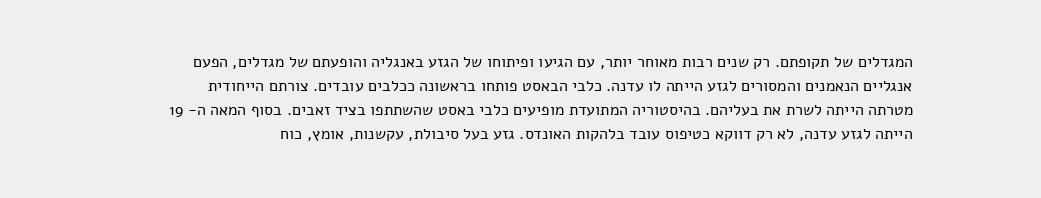המגדלים של תקופתם. רק שנים רבות מאוחר יותר, עם הגיעו ופיתוחו של הגזע באנגליה והופעתם של מגדלים, הפעם אנגליים הנאמנים והמסורים לגזע הייתה לו עדנה. כלבי הבאסט פותחו בראשונה ככלבים עובדים. צורתם הייחודית מטרתה הייתה לשרת את בעליהם. בהיסטוריה המתועדת מופיעים כלבי באסט שהשתתפו בציד זאבים. בסוף המאה ה- 19 הייתה לגזע עדנה, לא רק דווקא כטיפוס עובד בלהקות האונדס. גזע בעל סיבולת, עקשנות, אומץ, כוח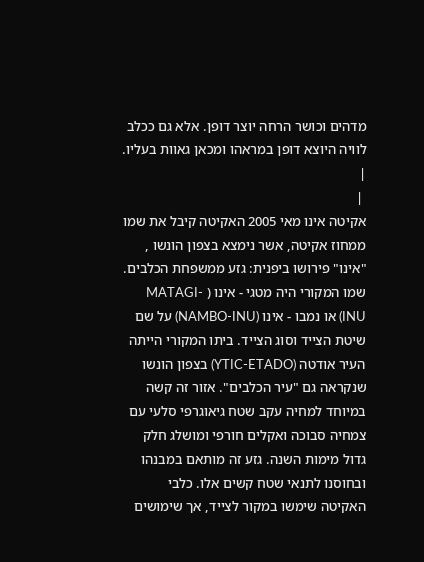מדהים וכושר הרחה יוצר דופן. אלא גם ככלב לוויה היוצא דופן במראהו ומכאן גאוות בעליו. |
 |
אקיטה אינו מאי 2005 האקיטה קיבל את שמו ממחוז אקיטה, אשר נימצא בצפון הונשו , "אינו" פירושו ביפנית: גזע ממשפחת הכלבים. שמו המקורי היה מטגי - אינו ( MATAGI-INU) או נמבו - אינו (NAMBO-INU) על שם שיטת הצייד וסוג הצייד. ביתו המקורי הייתה העיר אודטה (YTIC-ETADO) בצפון הונשו שנקראה גם "עיר הכלבים". אזור זה קשה במיוחד למחיה עקב שטח גיאוגרפי סלעי עם צמחיה סבוכה ואקלים חורפי ומושלג חלק גדול מימות השנה. גזע זה מותאם במבנהו ובחוסנו לתנאי שטח קשים אלו. כלבי האקיטה שימשו במקור לצייד, אך שימושים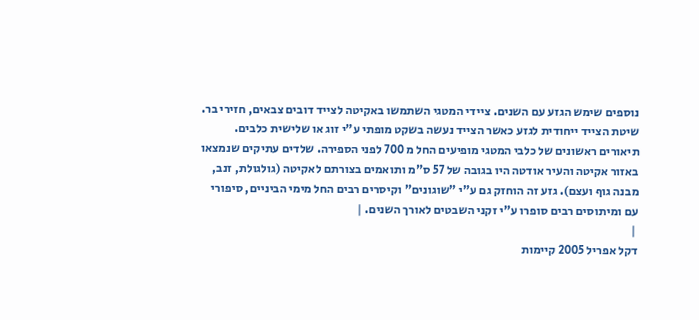נוספים שימש הגזע עם השנים. ציידי המטגי השתמשו באקיטה לצייד דובים צבאים, חזירי בר. שיטת הצייד ייחודית לגזע כאשר הצייד נעשה בשקט מופתי ע"י זוג או שלישית כלבים. תיאורים ראשונים של כלבי המטגי מופיעים החל מ 700 לפני הספירה. שלדים עתיקים שנמצאו באזור אקיטה והעיר אודטה היו בגובה של 57 ס"מ ותואמים בצורתם לאקיטה (גולגולת, זנב, מבנה גוף ועצם). גזע זה הוחזק גם ע"י "שוגונים" וקיסרים רבים החל מימי הביניים, סיפורי עם ומיתוסים רבים סופרו ע"י זקני השבטים לאורך השנים. |
 |
דקל אפריל 2005 קיימות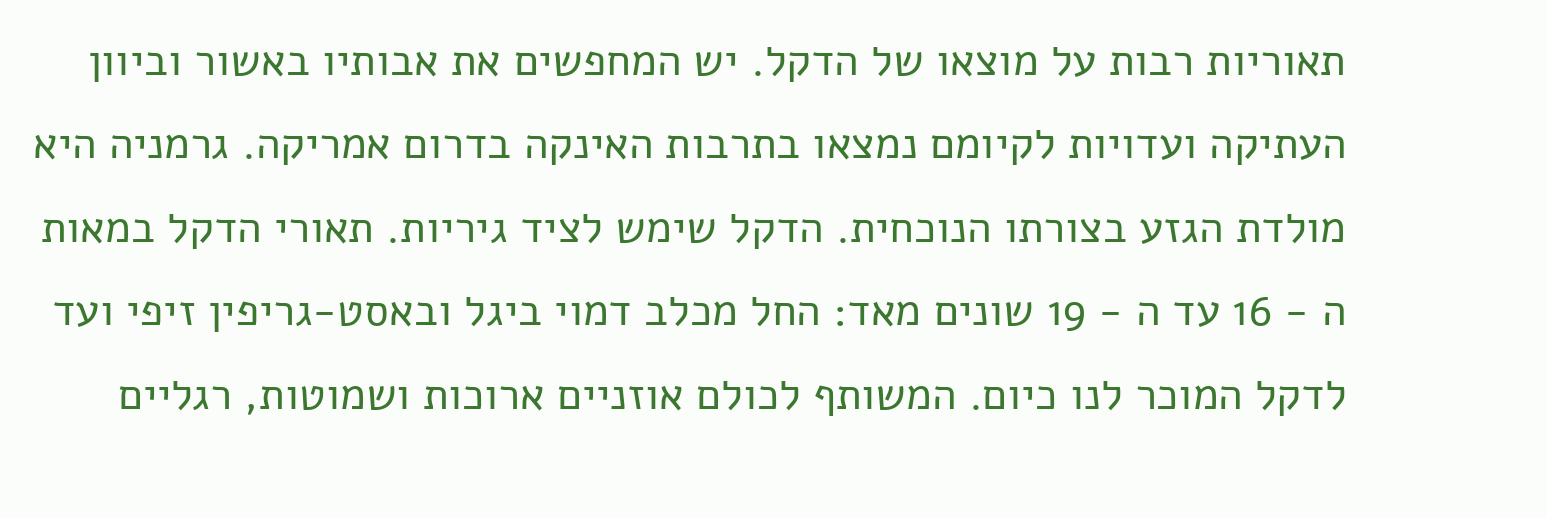תאוריות רבות על מוצאו של הדקל. יש המחפשים את אבותיו באשור וביוון העתיקה ועדויות לקיומם נמצאו בתרבות האינקה בדרום אמריקה. גרמניה היא מולדת הגזע בצורתו הנוכחית. הדקל שימש לציד גיריות. תאורי הדקל במאות ה - 16 עד ה - 19 שונים מאד: החל מכלב דמוי ביגל ובאסט-גריפין זיפי ועד לדקל המוכר לנו כיום. המשותף לכולם אוזניים ארוכות ושמוטות, רגליים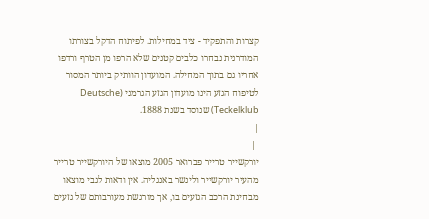קצרות והתפקיד - ציד במחילות. לפיתוח הדקל בצורתו המודרנית נבחרו כלבים קטנים שלא הרפו מן הטרף ורדפו אחריו גם בתוך המחילה. המועדון הוותיק ביותר המסור לטיפוח הגזע הינו מועדון הגזע הגרמני (Deutsche Teckelklub) שנוסד בשנת 1888.
|
 |
יורקשייר טרייר פברואר 2005 מוצאו של היורקשייר טרייר מהעיר יורקשייר ולינשר באנגליה. אין ודאות לגבי מוצאו מבחינת הרכב הגזעים בו, אך מורגשת מעורבותם של גזעים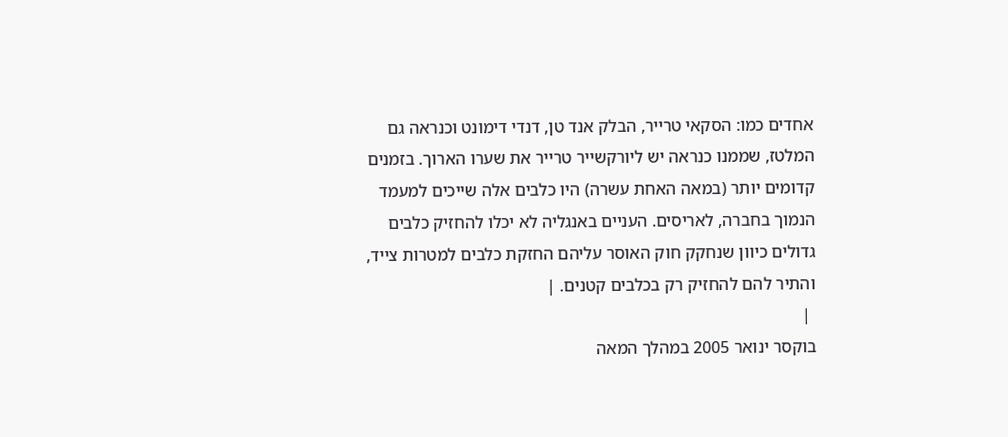אחדים כמו: הסקאי טרייר, הבלק אנד טן, דנדי דימונט וכנראה גם המלטז, שממנו כנראה יש ליורקשייר טרייר את שערו הארוך. בזמנים קדומים יותר (במאה האחת עשרה) היו כלבים אלה שייכים למעמד הנמוך בחברה, לאריסים. העניים באנגליה לא יכלו להחזיק כלבים גדולים כיוון שנחקק חוק האוסר עליהם החזקת כלבים למטרות צייד, והתיר להם להחזיק רק בכלבים קטנים. |
 |
בוקסר ינואר 2005 במהלך המאה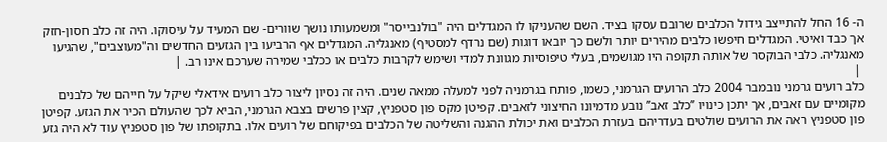ה- 16 החל להתייצב גידול הכלבים שרובם עסקו בציד. השם שהעניקו לו המגדלים היה "בולנבייסר" ומשמעותו נושך שוורים- שם המעיד על עיסוקו. היה זה כלב חסון-חזק אך כבד ואיטי. המגדלים חיפשו כלבים מהירים יותר ולשם כך יובאו דוגות (שם נרדף למסטיף) מאנגליה. המגדלים אף הרביעו בין הגזעים החדשים וה"מעוצבים", שהגיעו מאנגליה. כלבי הבוקסר של אותה תקופה היו מגושמים, בעלי טיפוסיות מגוונת למדי ושימש לקרבות כלבים או ככלבי שמירה שערכם אינו רב. |
 |
כלב רועים גרמני נובמבר 2004 כלב הרועים הגרמני, כשמו, פותח בגרמניה לפני למעלה ממאה שנים. היה זה נסיון ליצור כלב רועים אידאלי שיקל על חייהם של כלבנים מקומיים עם זאבים, אך יתכן כינויו ’’כלב זאב’’ נובע מדמיונו החיצוני לזאבים. קפיטן מקס פון סטפניץ, קצין פרשים בצבא הגרמני, הביא לכך שהעולם הכיר את הגזע. קפיטן פון סטפניץ ראה את הרועים שולטים בעדריהם בעזרת הכלבים ואת יכולת ההגנה והשליטה של הכלבים בפיקוחם של רועים אלו. בתקופתו של פון סטפניץ עוד לא היה גזע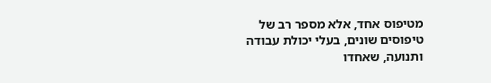מטיפוס אחד, אלא מספר רב של טיפוסים שונים, בעלי יכולת עבודה ותנועה, שאחדו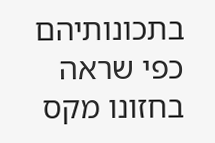בתכונותיהם כפי שראה בחזונו מקס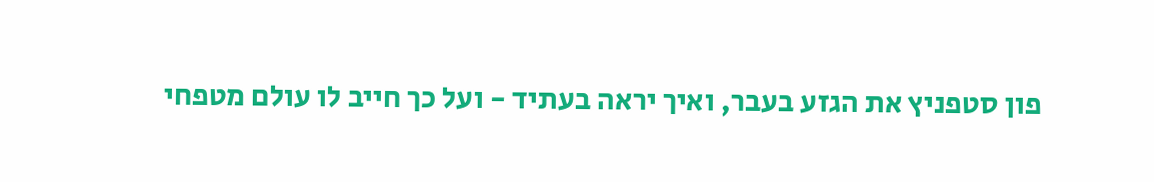פון סטפניץ את הגזע בעבר, ואיך יראה בעתיד - ועל כך חייב לו עולם מטפחי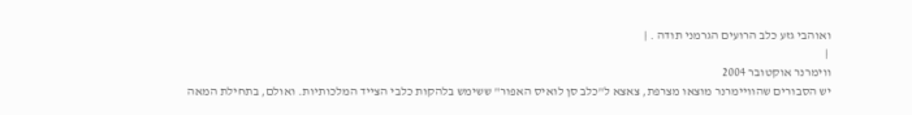ואוהבי גזע כלב הרועים הגרמני תודה . |
 |
ווימרנר אוקטובר 2004
יש הסבורים שהוויימרנר מוצאו מצרפת, צאצא ל"כלב סן לואיס האפור" ששימש בלהקות כלבי הצייד המלכותיות. ואולם, בתחילת המאה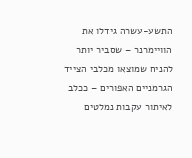התשע-עשרה גידלו את הוויימרנר – שסביר יותר להניח שמוצאו מכלבי הצייד הגרמניים האפורים – ככלב לאיתור עקבות נמלטים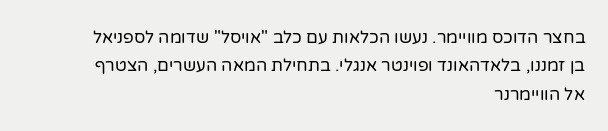בחצר הדוכס מוויימר. נעשו הכלאות עם כלב "אויסל" שדומה לספניאל בן זמננו, בלאדהאונד ופוינטר אנגלי. בתחילת המאה העשרים, הצטרף אל הוויימרנר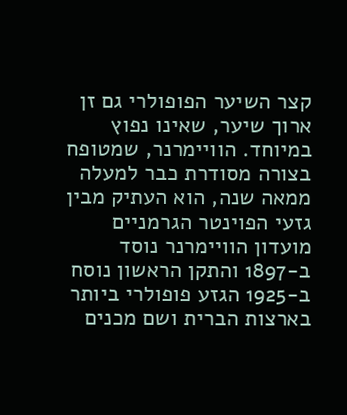קצר השיער הפופולרי גם זן ארוך שיער, שאינו נפוץ במיוחד. הוויימרנר, שמטופח בצורה מסודרת כבר למעלה ממאה שנה, הוא העתיק מבין גזעי הפוינטר הגרמניים מועדון הוויימרנר נוסד ב-1897 והתקן הראשון נוסח ב-1925 הגזע פופולרי ביותר בארצות הברית ושם מכנים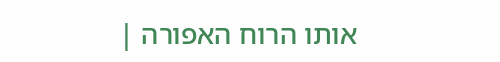אותו הרוח האפורה |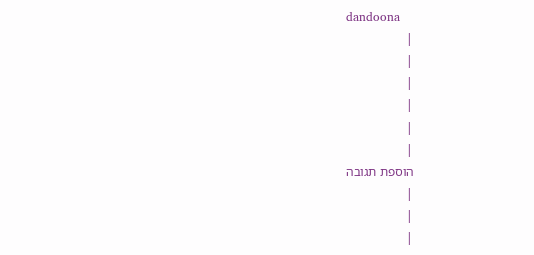dandoona
|
|
|
|
|
|
הוספת תגובה
|
|
|